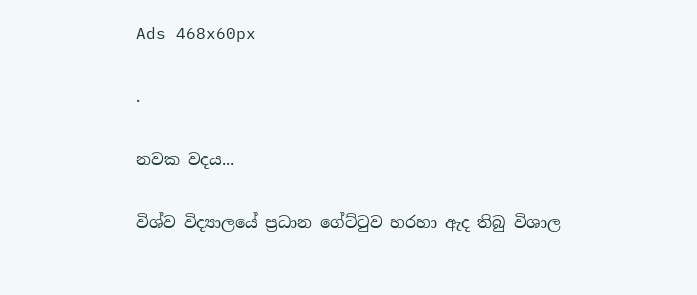Ads 468x60px

.

නවක වදය...

විශ්ව විද්‍යාලයේ ප්‍රධාන ගේට්ටුව හරහා ඇද තිබු විශාල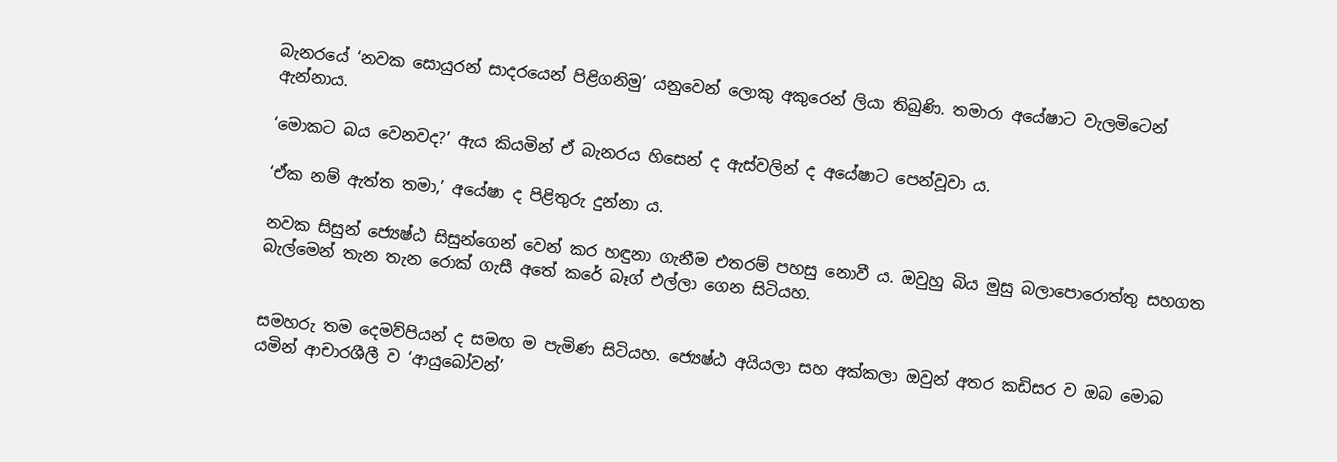බැනරයේ ‘නවක සොයුරන් සාදරයෙන් පිළිගනිමු’ යනුවෙන් ලොකු අකුරෙන් ලියා තිබුණි. තමාරා අයේෂාට වැලමිටෙන් ඇන්නාය.

‘මොකට බය වෙනවද?’ ඇය කියමින් ඒ බැනරය හිසෙන් ද ඇස්වලින් ද අයේෂාට පෙන්වූවා ය.

‘ඒක නම් ඇත්ත තමා,’ අයේෂා ද පිළිතුරු දුන්නා ය.

නවක සිසුන් ජ්‍යෙෂ්ඨ සිසුන්ගෙන් වෙන් කර හඳුනා ගැනීම එතරම් පහසු නොවී ය. ඔවුහු බිය මුසු බලාපොරොත්තු සහගත බැල්මෙන් තැන තැන රොක් ගැසී අතේ කරේ බෑග් එල්ලා ගෙන සිටියහ.


සමහරු තම දෙමව්පියන් ද සමඟ ම පැමිණ සිටියහ. ජ්‍යෙෂ්ඨ අයියලා සහ අක්කලා ඔවුන් අතර කඩිසර ව ඔබ මොබ යමින් ආචාරශීලී ව ‘ආයුබෝවන්’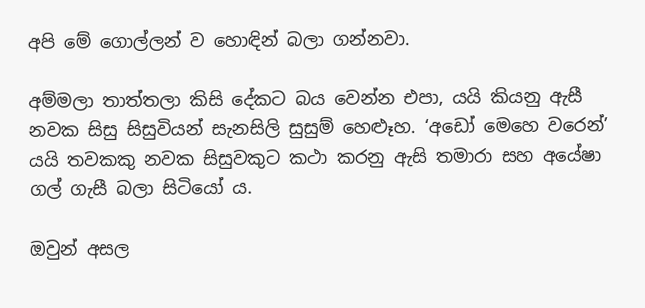අපි මේ ගොල්ලන් ව හොඳින් බලා ගන්නවා.

අම්මලා තාත්තලා කිසි දේකට බය වෙන්න එපා, යයි කියනු ඇසී නවක සිසු සිසුවියන් සැනසිලි සුසුම් හෙළූහ. ‘අඩෝ මෙහෙ වරෙන්’ යයි තවකකු නවක සිසුවකුට කථා කරනු ඇසි තමාරා සහ අයේෂා ගල් ගැසී බලා සිටියෝ ය.

ඔවුන් අසල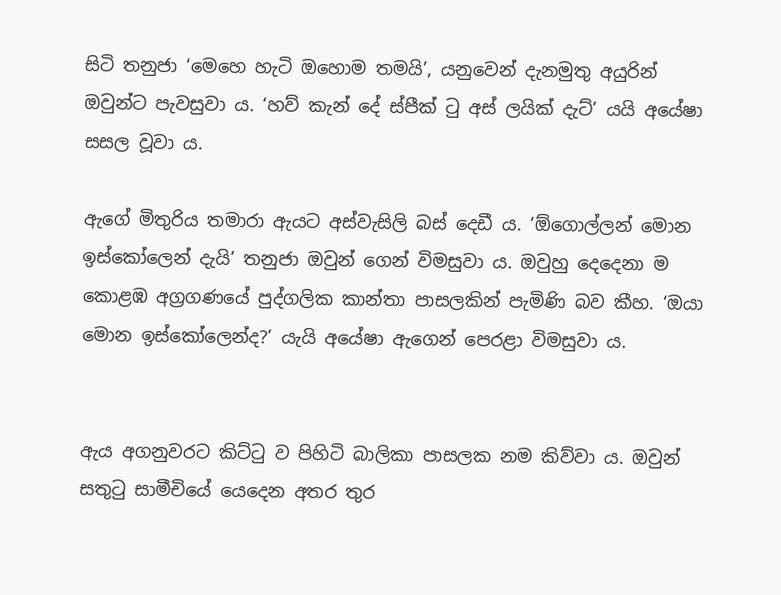සිටි තනුජා ‘මෙහෙ හැටි ඔහොම තමයි’, යනුවෙන් දැනමුතු අයුරින් ඔවුන්ට පැවසුවා ය. ‘හව් කැන් දේ ස්පීක් ටු අස් ලයික් දැට්’ යයි අයේෂා සසල වූවා ය.

ඇගේ මිතුරිය තමාරා ඇයට අස්වැසිලි බස් දෙඩී ය. ‘ඕගොල්ලන් මොන ඉස්කෝලෙන් දැයි’ තනුජා ඔවුන් ගෙන් විමසුවා ය. ඔවුහු දෙදෙනා ම කොළඹ අග්‍රගණයේ පුද්ගලික කාන්තා පාසලකින් පැමිණි බව කීහ. ‘ඔයා මොන ඉස්කෝලෙන්ද?’ යැයි අයේෂා ඇගෙන් පෙරළා විමසුවා ය.


ඇය අගනුවරට කිට්ටු ව පිහිටි බාලිකා පාසලක නම කිව්වා ය. ඔවුන් සතුටු සාමීචියේ යෙදෙන අතර තුර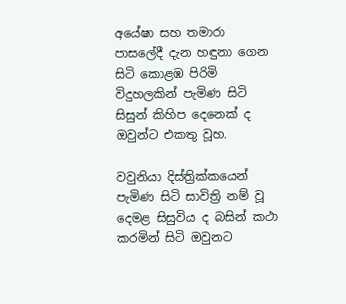අයේෂා සහ තමාරා පාසලේදී දැන හඳුනා ගෙන සිටි කොළඹ පිරිමි විදුහලකින් පැමිණ සිටි සිසුන් කිහිප දෙනෙක් ද ඔවුන්ට එකතු වූහ.

වවුනියා දිස්ත්‍රික්කයෙන් පැමිණ සිටි සාවිත්‍රි නම් වූ දෙමළ සිසුවිය ද බසින් කථා කරමින් සිටි ඔවුනට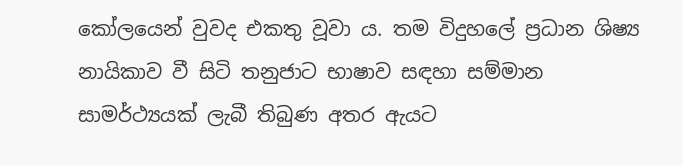කෝලයෙන් වුවද එකතු වූවා ය. තම විදුහලේ ප්‍රධාන ශිෂ්‍ය නායිකාව වී සිටි තනුජාට භාෂාව සඳහා සම්මාන සාමර්ථ්‍යයක් ලැබී තිබුණ අතර ඇයට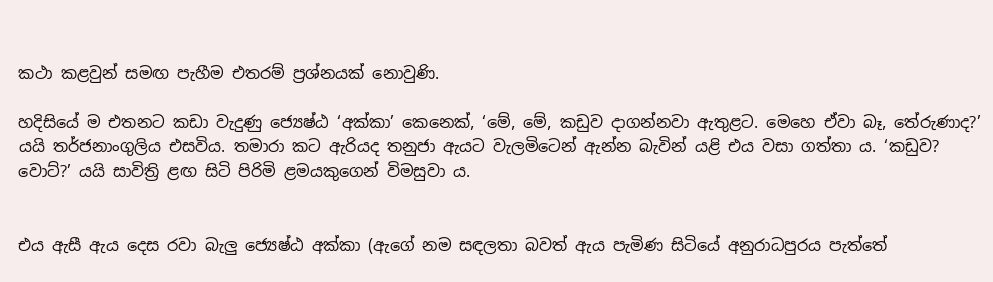කථා කළවුන් සමඟ පැහීම එතරම් ප්‍රශ්නයක් නොවුණි.

හදිසියේ ම එතනට කඩා වැදුණු ජ්‍යෙෂ්ඨ ‘අක්කා’ කෙනෙක්, ‘මේ, මේ, කඩුව දාගන්නවා ඇතුළට. මෙහෙ ඒවා බෑ, තේරුණාද?’ යයි තර්ජනාංගුලිය එසවිය. තමාරා කට ඇරියද තනුජා ඇයට වැලමිටෙන් ඇන්න බැවින් යළි එය වසා ගත්තා ය. ‘කඩුව? වොට්?’ යයි සාවිත්‍රි ළඟ සිටි පිරිමි ළමයකුගෙන් විමසුවා ය.


එය ඇසී ඇය දෙස රවා බැලු ජ්‍යෙෂ්ඨ අක්කා (ඇගේ නම සඳලතා බවත් ඇය පැමිණ සිටියේ අනුරාධපුරය පැත්තේ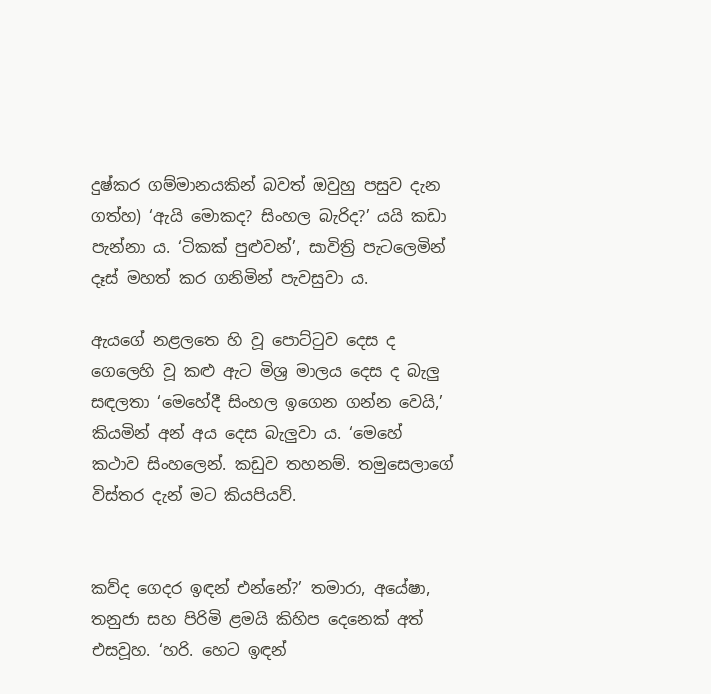දුෂ්කර ගම්මානයකින් බවත් ඔවුහු පසුව දැන ගත්හ) ‘ඇයි මොකද? සිංහල බැරිද?’ යයි කඩා පැන්නා ය. ‘ටිකක් පුළුවන්’, සාවිත්‍රි පැටලෙමින් දෑස් මහත් කර ගනිමින් පැවසුවා ය.

ඇයගේ නළලතෙ හි වූ පොට්ටුව දෙස ද ගෙලෙහි වූ කළු ඇට මිශ්‍ර මාලය දෙස ද බැලු සඳලතා ‘මෙහේදී සිංහල ඉගෙන ගන්න වෙයි,’ කියමින් අන් අය දෙස බැලුවා ය. ‘මෙහේ කථාව සිංහලෙන්. කඩුව තහනම්. තමුසෙලාගේ විස්තර දැන් මට කියපියව්.


කව්ද ගෙදර ඉඳන් එන්නේ?’ තමාරා, අයේෂා, තනුජා සහ පිරිමි ළමයි කිහිප දෙනෙක් අත් එසවූහ. ‘හරි. හෙට ඉඳන්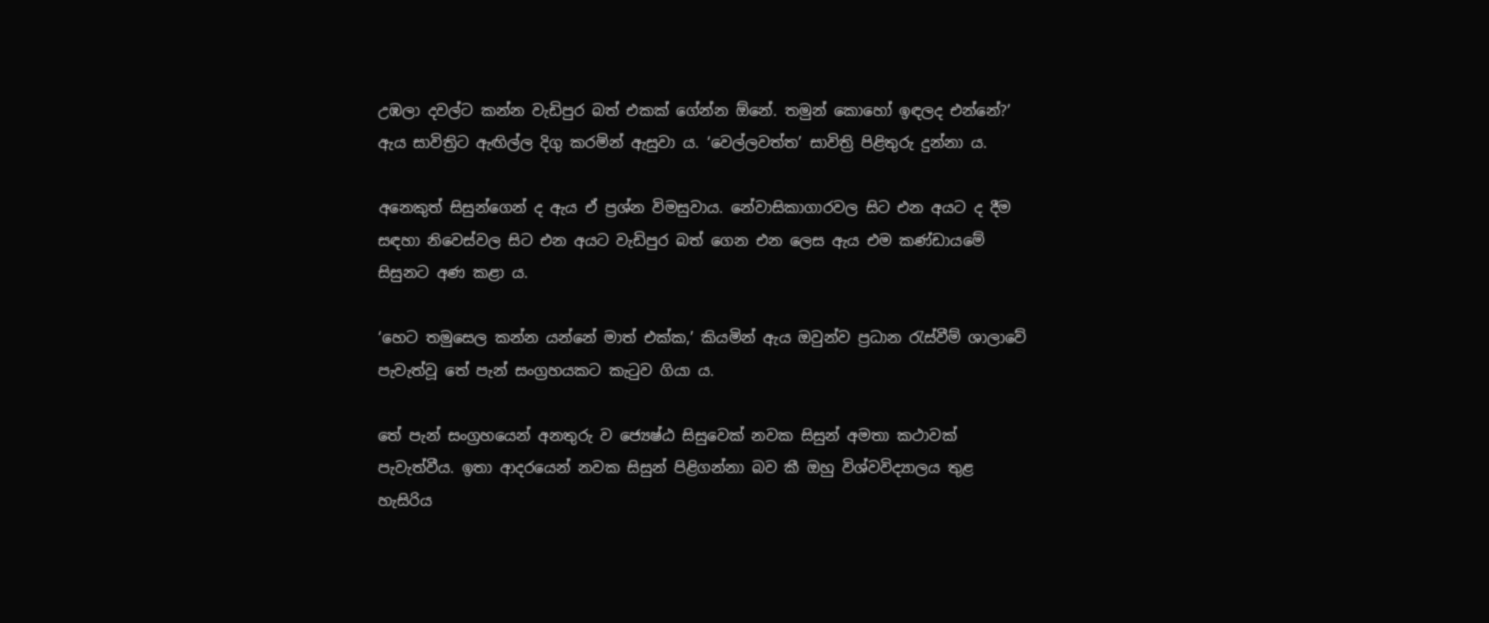උඹලා දවල්ට කන්න වැඩිපුර බත් එකක් ගේන්න ඕනේ. තමුන් කොහෝ ඉඳලද එන්නේ?’ ඇය සාවිත්‍රිට ඇඟිල්ල දිගු කරමින් ඇසුවා ය. ‘වෙල්ලවත්ත’ සාවිත්‍රි පිළිතුරු දුන්නා ය.

අනෙකුත් සිසුන්ගෙන් ද ඇය ඒ ප්‍රශ්න විමසුවාය. නේවාසිකාගාරවල සිට එන අයට ද දීම සඳහා නිවෙස්වල සිට එන අයට වැඩිපුර බත් ගෙන එන ලෙස ඇය එම කණ්ඩායමේ සිසුනට අණ කළා ය.

‘හෙට තමුසෙල කන්න යන්නේ මාත් එක්ක,’ කියමින් ඇය ඔවුන්ව ප්‍රධාන රැස්වීම් ශාලාවේ පැවැත්වූ තේ පැන් සංග්‍රහයකට කැටුව ගියා ය.

තේ පැන් සංග්‍රහයෙන් අනතුරු ව ජ්‍යෙෂ්ඨ සිසුවෙක් නවක සිසුන් අමතා කථාවක් පැවැත්වීය. ඉතා ආදරයෙන් නවක සිසුන් පිළිගන්නා බව කී ඔහු විශ්වවිද්‍යාලය තුළ හැසිරිය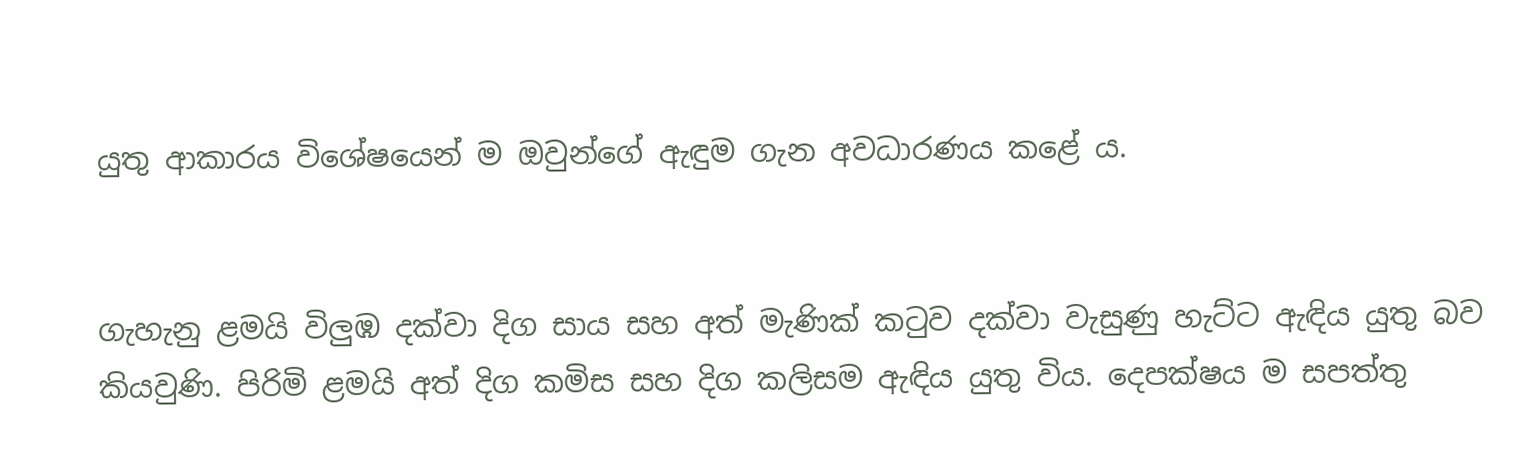යුතු ආකාරය විශේෂයෙන් ම ඔවුන්ගේ ඇඳුම ගැන අවධාරණය කළේ ය.


ගැහැනු ළමයි විලුඹ දක්වා දිග සාය සහ අත් මැණික් කටුව දක්වා වැසුණු හැට්ට ඇඳිය යුතු බව කියවුණි. පිරිමි ළමයි අත් දිග කමිස සහ දිග කලිසම ඇඳිය යුතු විය. දෙපක්ෂය ම සපත්තු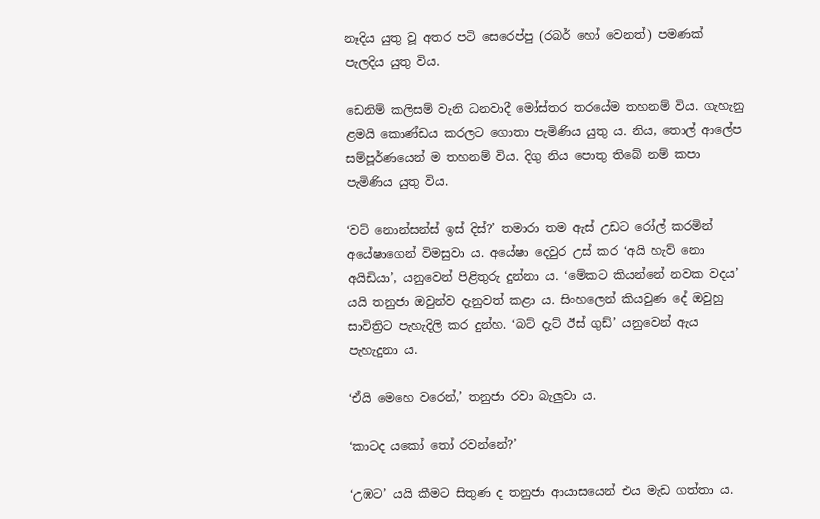නෑදිය යුතු වූ අතර පටි සෙරෙප්පු (රබර් හෝ වෙනත්) පමණක් පැලදිය යුතු විය.

ඩෙනිම් කලිසම් වැනි ධනවාදී මෝස්තර තරයේම තහනම් විය. ගැහැනු ළමයි කොණ්ඩය කරලට ගොතා පැමිණිය යුතු ය. නිය, තොල් ආලේප සම්පූර්ණයෙන් ම තහනම් විය. දිගු නිය පොතු තිබේ නම් කපා පැමිණිය යුතු විය.

‘වට් නොන්සන්ස් ඉස් දිස්?’ තමාරා තම ඇස් උඩට රෝල් කරමින් අයේෂාගෙන් විමසුවා ය. අයේෂා දෙවුර උස් කර ‘අයි හැව් නො අයිඩියා’, යනුවෙන් පිළිතුරු දුන්නා ය. ‘මේකට කියන්නේ නවක වදය’ යයි තනුජා ඔවුන්ව දැනුවත් කළා ය. සිංහලෙන් කියවුණ දේ ඔවුහු සාවිත්‍රිට පැහැදිලි කර දුන්හ. ‘බට් දැට් ඊස් ගුඩ්’ යනුවෙන් ඇය පැහැදුනා ය.

‘ඒයි මෙහෙ වරෙන්,’ තනුජා රවා බැලුවා ය.

‘කාටද යකෝ තෝ රවන්නේ?’

‘උඹට’ යයි කීමට සිතුණ ද තනුජා ආයාසයෙන් එය මැඩ ගත්තා ය.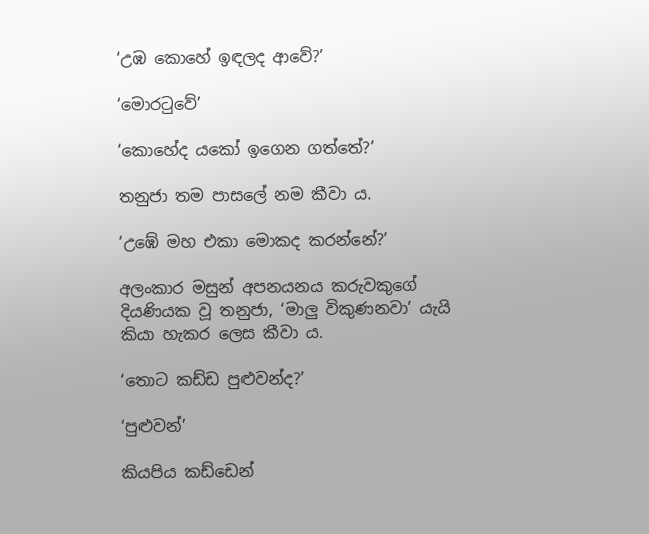‘උඹ කොහේ ඉඳලද ආවේ?’

‘මොරටුවේ’

‘කොහේද යකෝ ඉගෙන ගත්තේ?’

තනුජා තම පාසලේ නම කීවා ය.

‘උඹේ මහ එකා මොකද කරන්නේ?’

අලංකාර මසුන් අපනයනය කරුවකුගේ දියණියක වූ තනුජා, ‘මාලු විකුණනවා’ යැයි කියා හැකර ලෙස කීවා ය.

‘තොට කඩ්ඩ පුළුවන්ද?’

‘පුළුවන්’

කියපිය කඩ්ඩෙන්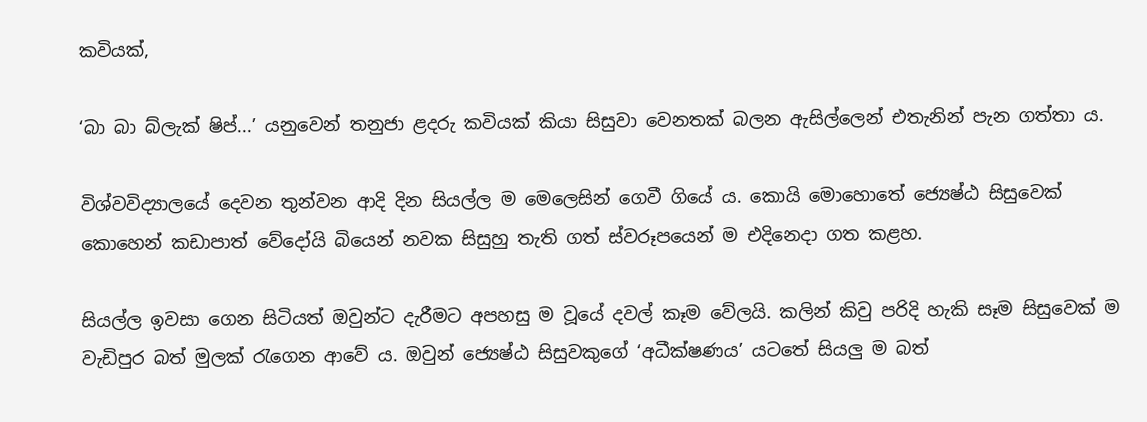කවියක්,

‘බා බා බ්ලැක් ෂිප්...’ යනුවෙන් තනුජා ළදරු කවියක් කියා සිසුවා වෙනතක් බලන ඇසිල්ලෙන් එතැනින් පැන ගත්තා ය.

විශ්වවිද්‍යාලයේ දෙවන තුන්වන ආදි දින සියල්ල ම මෙලෙසින් ගෙවී ගියේ ය. කොයි මොහොතේ ජ්‍යෙෂ්ඨ සිසුවෙක් කොහෙන් කඩාපාත් වේදෝයි බියෙන් නවක සිසුහු තැති ගත් ස්වරූපයෙන් ම එදිනෙදා ගත කළහ.

සියල්ල ඉවසා ගෙන සිටියත් ඔවුන්ට දැරීමට අපහසු ම වූයේ දවල් කෑම වේලයි. කලින් කිවු පරිදි හැකි සෑම සිසුවෙක් ම වැඩිපුර බත් මුලක් රැගෙන ආවේ ය. ඔවුන් ජ්‍යෙෂ්ඨ සිසුවකුගේ ‘අධීක්ෂණය’ යටතේ සියලු ම බත්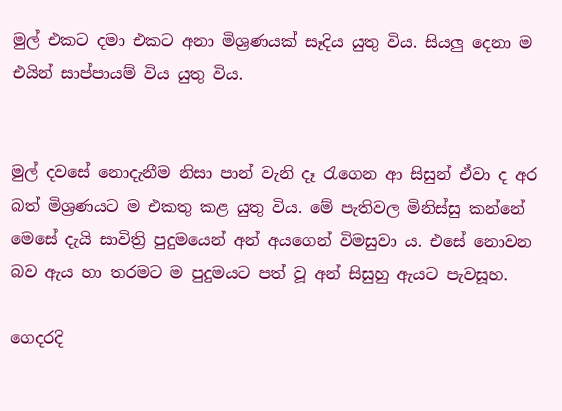මුල් එකට දමා එකට අනා මිශ්‍රණයක් සෑදිය යුතු විය. සියලු දෙනා ම එයින් සාප්පායම් විය යුතු විය.


මුල් දවසේ නොදැනීම නිසා පාන් වැනි දෑ රැගෙන ආ සිසුන් ඒවා ද අර බත් මිශ්‍රණයට ම එකතු කළ යුතු විය. මේ පැතිවල මිනිස්සු කන්නේ මෙසේ දැයි සාවිත්‍රි පුදුමයෙන් අන් අයගෙන් විමසුවා ය. එසේ නොවන බව ඇය හා තරමට ම පුදුමයට පත් වූ අන් සිසුහු ඇයට පැවසූහ.

ගෙදරදි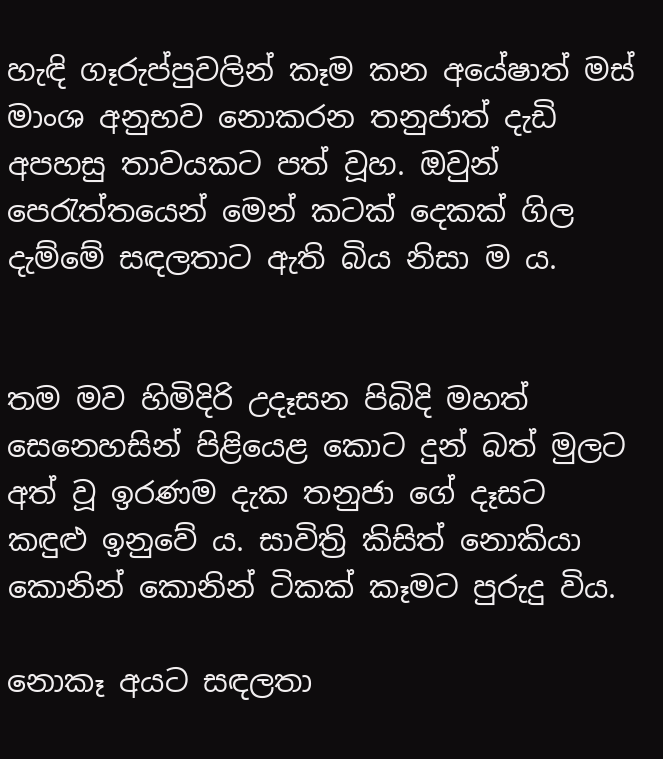හැඳි ගෑරුප්පුවලින් කෑම කන අයේෂාත් මස් මාංශ අනුභව නොකරන තනුජාත් දැඩි අපහසු තාවයකට පත් වූහ. ඔවුන් පෙරැත්තයෙන් මෙන් කටක් දෙකක් ගිල දැම්මේ සඳලතාට ඇති බිය නිසා ම ය.


තම මව හිමිදිරි උදෑසන පිබිදි මහත් සෙනෙහසින් පිළියෙළ කොට දුන් බත් මුලට අත් වූ ඉරණම දැක තනුජා ගේ දෑසට කඳුළු ඉනුවේ ය. සාවිත්‍රි කිසිත් නොකියා කොනින් කොනින් ටිකක් කෑමට පුරුදු විය.

නොකෑ අයට සඳලතා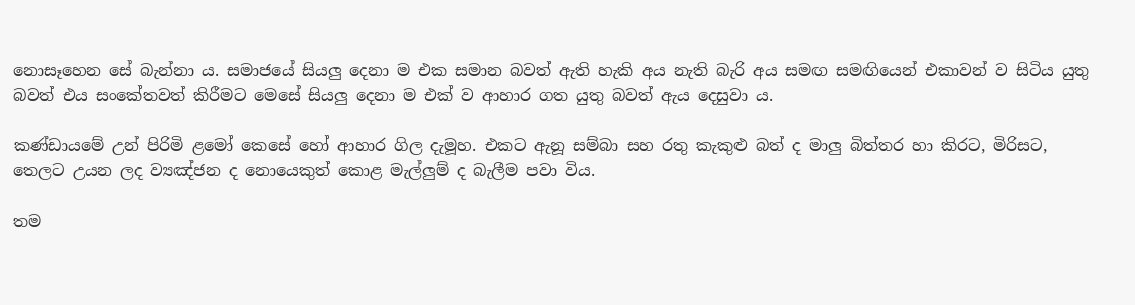නොසෑහෙන සේ බැන්නා ය. සමාජයේ සියලු දෙනා ම එක සමාන බවත් ඇති හැකි අය නැති බැරි අය සමඟ සමඟියෙන් එකාවන් ව සිටිය යුතු බවත් එය සංකේතවත් කිරීමට මෙසේ සියලු දෙනා ම එක් ව ආහාර ගත යුතු බවත් ඇය දෙසුවා ය.

කණ්ඩායමේ උන් පිරිමි ළමෝ කෙසේ හෝ ආහාර ගිල දැමූහ. එකට ඇනූ සම්බා සහ රතු කැකුළු බත් ද මාලු බිත්තර හා කිරට, මිරිසට, තෙලට උයන ලද ව්‍යඤ්ජන ද නොයෙකුත් කොළ මැල්ලුම් ද බැලීම පවා විය.

තම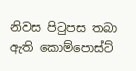නිවස පිටුපස තබා ඇති කොම්පොස්ට්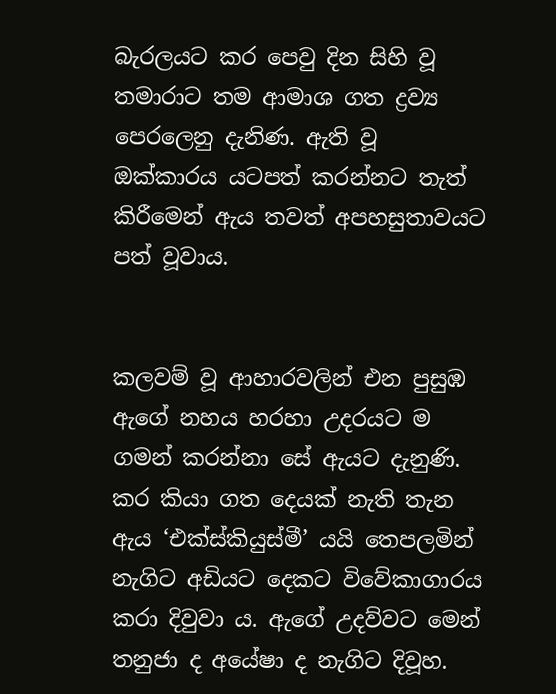බැරලයට කර පෙවු දින සිහි වූ තමාරාට තම ආමාශ ගත ද්‍රව්‍ය පෙරලෙනු දැනිණ. ඇති වූ ඔක්කාරය යටපත් කරන්නට තැත් කිරීමෙන් ඇය තවත් අපහසුතාවයට පත් වූවාය.


කලවම් වූ ආහාරවලින් එන පුසුඹ ඇගේ නහය හරහා උදරයට ම ගමන් කරන්නා සේ ඇයට දැනුණි. කර කියා ගත දෙයක් නැති තැන ඇය ‘එක්ස්කියුස්මී’ යයි තෙපලමින් නැගිට අඩියට දෙකට විවේකාගාරය කරා දිවුවා ය. ඇගේ උදව්වට මෙන් තනුජා ද අයේෂා ද නැගිට දිවූහ.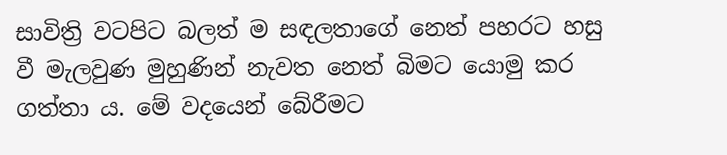සාවිත්‍රි වටපිට බලත් ම සඳලතාගේ නෙත් පහරට හසු වී මැලවුණ මුහුණින් නැවත නෙත් බිමට යොමු කර ගත්තා ය. මේ වදයෙන් බේරීමට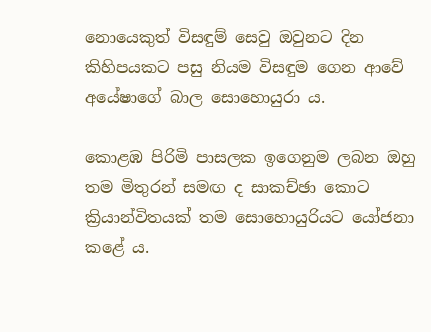නොයෙකුත් විසඳුම් සෙවු ඔවුනට දින කිහිපයකට පසු නියම විසඳුම ගෙන ආවේ අයේෂාගේ බාල සොහොයුරා ය.

කොළඹ පිරිමි පාසලක ඉගෙනුම ලබන ඔහු තම මිතුරන් සමඟ ද සාකච්ඡා කොට ක්‍රියාන්විතයක් තම සොහොයුරියට යෝජනා කළේ ය.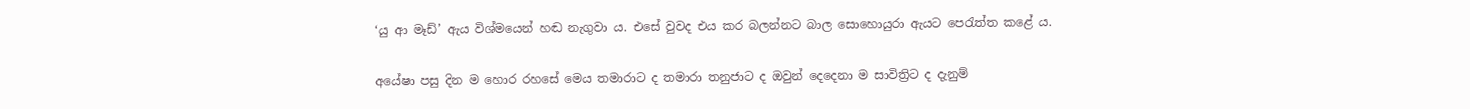‘යු ආ මෑඩ්’ ඇය විශ්මයෙන් හඬ නැගුවා ය. එසේ වුවද එය කර බලන්නට බාල සොහොයුරා ඇයට පෙරැත්ත කළේ ය.


අයේෂා පසු දින ම හොර රහසේ මෙය තමාරාට ද තමාරා තනුජාට ද ඔවුන් දෙදෙනා ම සාවිත්‍රිට ද දැනුම්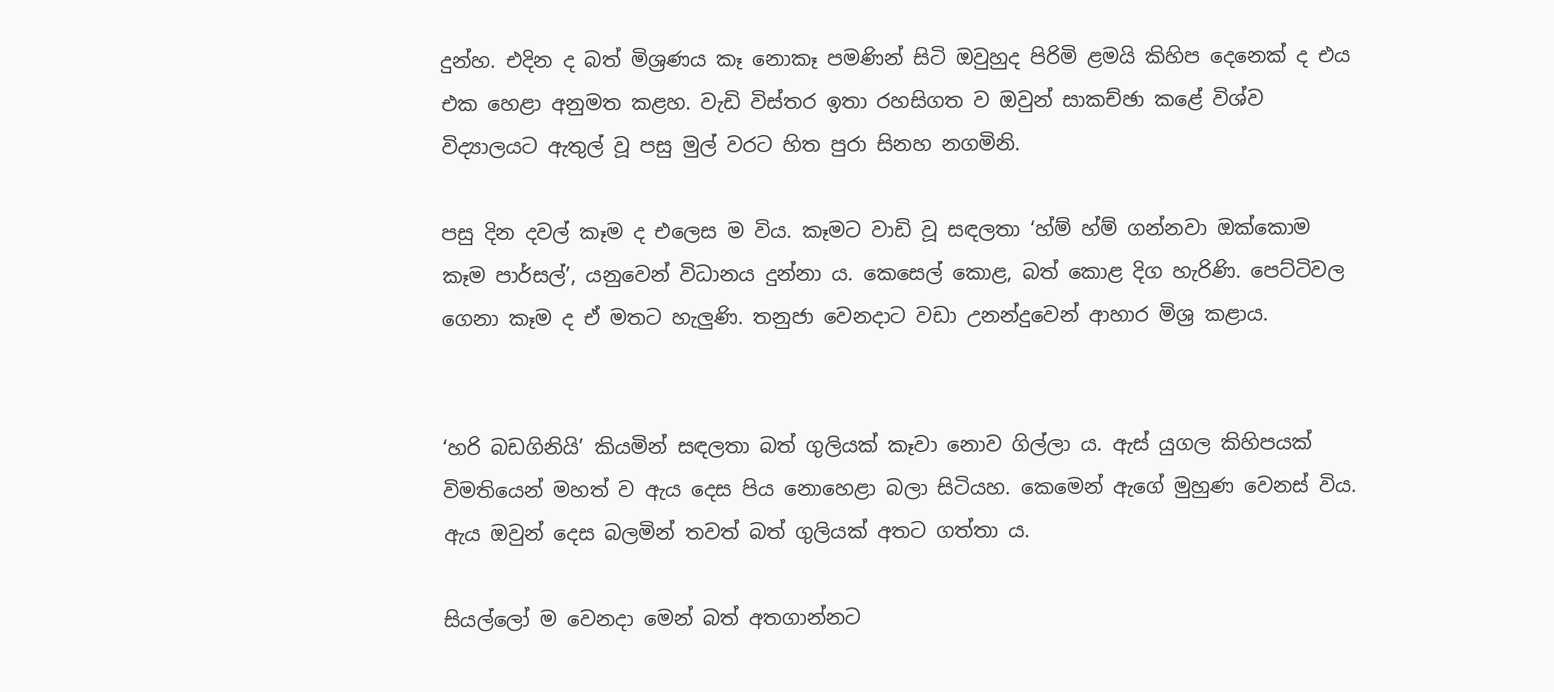දුන්හ. එදින ද බත් මිශ්‍රණය කෑ නොකෑ පමණින් සිටි ඔවුහුද පිරිමි ළමයි කිහිප දෙනෙක් ද එය එක හෙළා අනුමත කළහ. වැඩි විස්තර ඉතා රහසිගත ව ඔවුන් සාකච්ඡා කළේ විශ්ව විද්‍යාලයට ඇතුල් වූ පසු මුල් වරට හිත පුරා සිනහ නගමිනි.

පසු දින දවල් කෑම ද එලෙස ම විය. කෑමට වාඩි වූ සඳලතා ‘හ්ම් හ්ම් ගන්නවා ඔක්කොම කෑම පාර්සල්’, යනුවෙන් විධානය දුන්නා ය. කෙසෙල් කොළ, බත් කොළ දිග හැරිණි. පෙට්ටිවල ගෙනා කෑම ද ඒ මතට හැලුණි. තනුජා වෙනදාට වඩා උනන්දුවෙන් ආහාර මිශ්‍ර කළාය.


‘හරි බඩගිනියි’ කියමින් සඳලතා බත් ගුලියක් කෑවා නොව ගිල්ලා ය. ඇස් යුගල කිහිපයක් විමතියෙන් මහත් ව ඇය දෙස පිය නොහෙළා බලා සිටියහ. කෙමෙන් ඇගේ මුහුණ වෙනස් විය. ඇය ඔවුන් දෙස බලමින් තවත් බත් ගුලියක් අතට ගත්තා ය.

සියල්ලෝ ම වෙනදා මෙන් බත් අතගාන්නට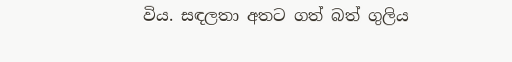විය. සඳලතා අතට ගත් බත් ගුලිය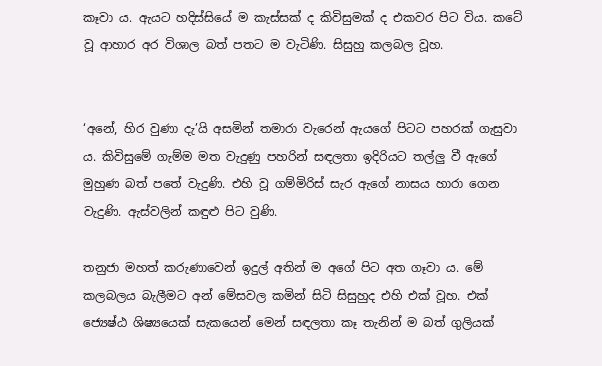කෑවා ය. ඇයට හදිස්සියේ ම කැස්සක් ද කිවිසුමක් ද එකවර පිට විය. කටේ වූ ආහාර අර විශාල බත් පතට ම වැටිණි. සිසුහු කලබල වූහ.


‘අනේ, හිර වුණා දැ’යි අසමින් තමාරා වැරෙන් ඇයගේ පිටට පහරක් ගැසුවා ය. කිවිසුමේ ගැම්ම මත වැදුණු පහරින් සඳලතා ඉදිරියට තල්ලු වී ඇගේ මුහුණ බත් පතේ වැදුණි. එහි වූ ගම්මිරිස් සැර ඇගේ නාසය හාරා ගෙන වැදුණි. ඇස්වලින් කඳුළු පිට වුණි.

තනුජා මහත් කරුණාවෙන් ඉදුල් අතින් ම අගේ පිට අත ගෑවා ය. මේ කලබලය බැලීමට අන් මේසවල කමින් සිටි සිසුහුද එහි එක් වූහ. එක් ජ්‍යෙෂ්ඨ ශිෂ්‍යයෙක් සැකයෙන් මෙන් සඳලතා කෑ තැනින් ම බත් ගුලියක්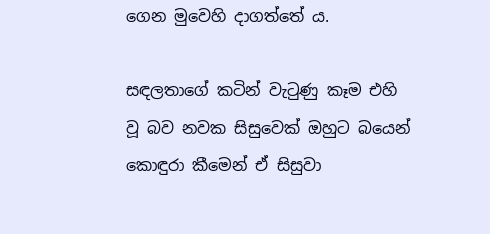ගෙන මුවෙහි දාගත්තේ ය.

සඳලතාගේ කටින් වැටුණු කෑම එහි වූ බව නවක සිසුවෙක් ඔහුට බයෙන් කොඳුරා කීමෙන් ඒ සිසුවා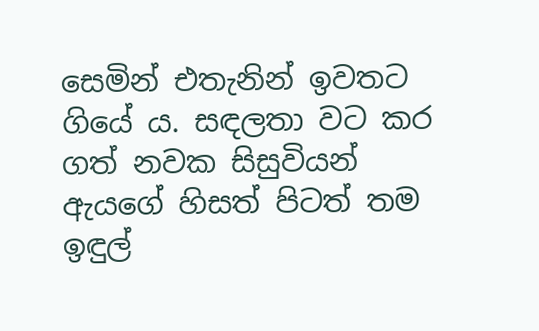සෙමින් එතැනින් ඉවතට ගියේ ය. සඳලතා වට කර ගත් නවක සිසුවියන් ඇයගේ හිසත් පිටත් තම ඉඳුල්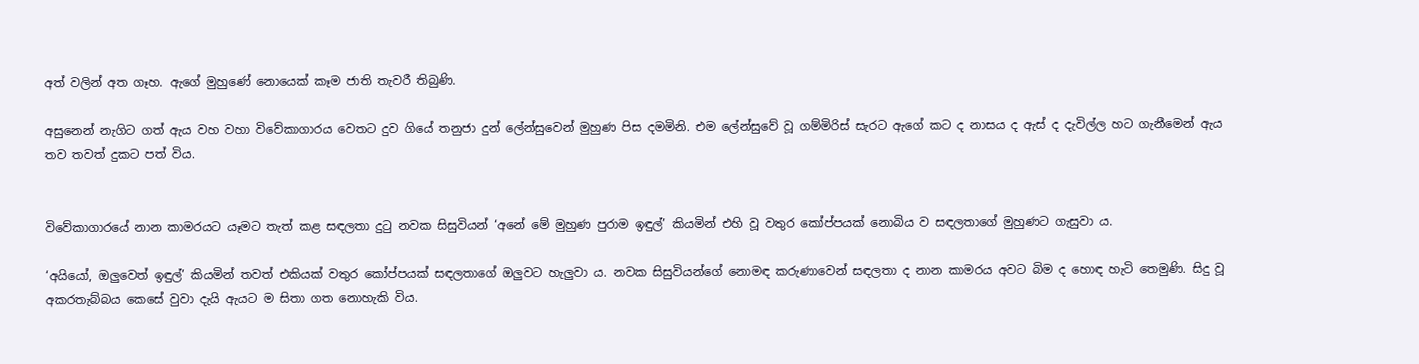අත් වලින් අත ගෑහ. ඇගේ මුහුණේ නොයෙක් කෑම ජාති තැවරී තිබුණි.

අසුනෙන් නැගිට ගත් ඇය වහ වහා විවේකාගාරය වෙතට දුව ගියේ තනුජා දුන් ලේන්සුවෙන් මුහුණ පිස දමමිනි. එම ලේන්සුවේ වූ ගම්මිරිස් සැරට ඇගේ කට ද නාසය ද ඇස් ද දැවිල්ල හට ගැනීමෙන් ඇය තව තවත් දුකට පත් විය.


විවේකාගාරයේ නාන කාමරයට යෑමට තැත් කළ සඳලතා දුටු නවක සිසුවියන් ‘අනේ මේ මුහුණ පුරාම ඉඳුල්’ කියමින් එහි වූ වතුර කෝප්පයක් නොබිය ව සඳලතාගේ මුහුණට ගැසුවා ය.

‘අයියෝ, ඔලුවෙත් ඉඳුල්’ කියමින් තවත් එකියක් වතුර කෝප්පයක් සඳලතාගේ ඔලුවට හැලුවා ය. නවක සිසුවියන්ගේ නොමඳ කරුණාවෙන් සඳලතා ද නාන කාමරය අවට බිම ද හොඳ හැටි තෙමුණි. සිදු වූ අකරතැබ්බය කෙසේ වුවා දැයි ඇයට ම සිතා ගත නොහැකි විය.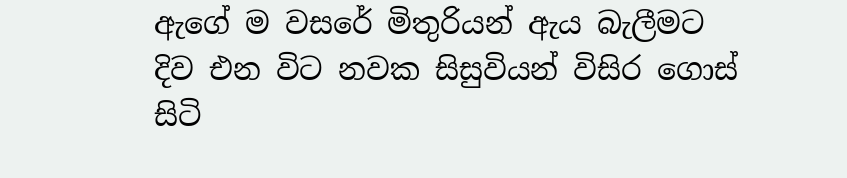ඇගේ ම වසරේ මිතුරියන් ඇය බැලීමට දිව එන විට නවක සිසුවියන් විසිර ගොස් සිටි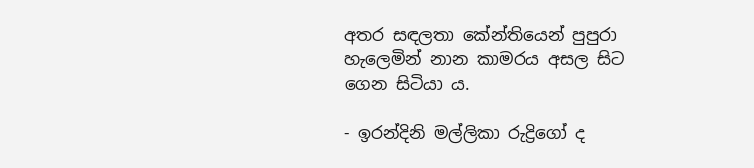අතර සඳලතා කේන්තියෙන් පුපුරා හැලෙමින් නාන කාමරය අසල සිට ගෙන සිටියා ය.

- ඉරන්දිනි මල්ලිකා රුද්‍රිගෝ ද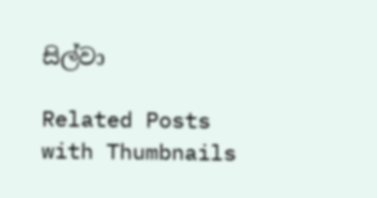සිල්වා

Related Posts with Thumbnails